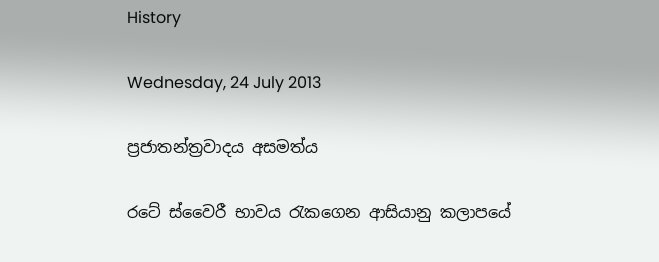History

Wednesday, 24 July 2013

ප්‍රජාතන්ත්‍රවාදය අසමත්ය

රටේ ස්වෛරී භාවය රැකගෙන ආසියානු කලාපයේ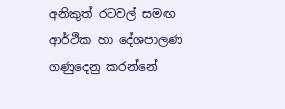අනිකුත් රටවල් සමඟ ආර්ථික හා දේශපාලණ ගණුදෙනු කරන්නේ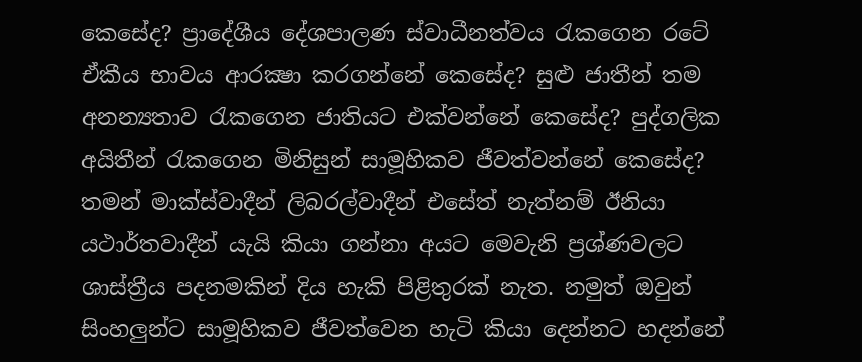කෙසේද? ප්‍රාදේශීය දේශපාලණ ස්වාධීනත්වය රැකගෙන රටේ ඒකීය භාවය ආරක්‍ෂා කරගන්නේ කෙසේද? සුළු ජාතීන් තම අනන්‍යතාව රැකගෙන ජාතියට එක්වන්නේ කෙසේද? පුද්ගලික අයිතීන් රැකගෙන මිනිසුන් සාමූහිකව ජීවත්වන්නේ කෙසේද? තමන් මාක්ස්වාදීන් ලිබරල්වාදීන් එසේත් නැත්නම් ඊනියා යථාර්තවාදීන් යැයි කියා ගන්නා අයට මෙවැනි ප්‍රශ්ණවලට ශාස්ත්‍රීය පදනමකින් දිය හැකි පිළිතුරක් නැත. නමුත් ඔවුන් සිංහලුන්ට සාමූහිකව ජීවත්වෙන හැටි කියා දෙන්නට හදන්නේ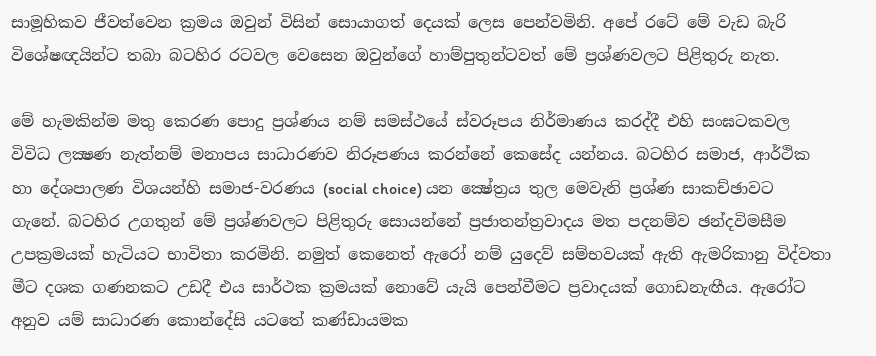සාමූහිකව ජීවත්වෙන ක්‍රමය ඔවුන් විසින් සොයාගත් දෙයක් ලෙස පෙන්වමිනි. අපේ රටේ මේ වැඩ බැරි විශේෂඥයින්ට තබා බටහිර රටවල වෙසෙන ඔවුන්ගේ හාම්පුතුන්ටවත් මේ ප්‍රශ්ණවලට පිළිතුරු නැත.

මේ හැමකින්ම මතු කෙරණ පොදු ප්‍රශ්ණය නම් සමස්ථයේ ස්වරූපය නිර්මාණය කරද්දී එහි සංඝටකවල විවිධ ලක්‍ෂණ නැත්නම් මනාපය සාධාරණව නිරූපණය කරන්නේ කෙසේද යන්නය. බටහිර සමාජ, ආර්ථික හා දේශපාලණ විශයන්හි සමාජ-වරණය (social choice) යන ක්‍ෂේත්‍රය තුල මෙවැනි ප්‍රශ්ණ සාකච්ඡාවට ගැනේ. බටහිර උගතුන් මේ ප්‍රශ්ණවලට පිළිතුරු සොයන්නේ ප්‍රජාතන්ත්‍රවාදය මත පදනම්ව ඡන්දවිමසීම උපක්‍රමයක් හැටියට භාවිතා කරමිනි. නමුත් කෙනෙත් ඇරෝ නම් යුදෙව් සම්භවයක් ඇති ඇමරිකානු විද්වතා මීට දශක ගණනකට උඩදී එය සාර්ථක ක්‍රමයක් නොවේ යැයි පෙන්වීමට ප්‍රවාදයක් ගොඩනැඟීය. ඇරෝට අනුව යම් සාධාරණ කොන්දේසි යටතේ කණ්ඩායමක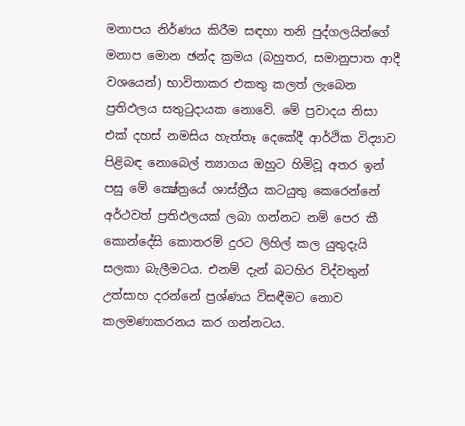මනාපය නිර්ණය කිරීම සඳහා තනි පුද්ගලයින්ගේ මනාප මොන ඡන්ද ක්‍රමය (බහුතර, සමානුපාත ආදී වශයෙන්) භාවිතාකර එකතු කලත් ලැබෙන ප්‍රතිඵලය සතුටුදායක නොවේ. මේ ප්‍රවාදය නිසා එක් දහස් නමසිය හැත්තෑ දෙකේදී ආර්ථික විද්‍යාව පිළිබඳ නොබෙල් ත්‍යාගය ඔහුට හිමිවූ අතර ඉන් පසු මේ ක්‍ෂේත්‍රයේ ශාස්ත්‍රීය කටයුතු කෙරෙන්නේ අර්ථවත් ප්‍රතිඵලයක් ලබා ගන්නට නම් පෙර කී කොන්දේසි කොතරම් දුරට ලිහිල් කල යුතුදැයි සලකා බැලීමටය. එනම් දැන් බටහිර විද්වතුන් උත්සාහ දරන්නේ ප්‍රශ්ණය විසඳීමට නොව කලමණාකරනය කර ගන්නටය.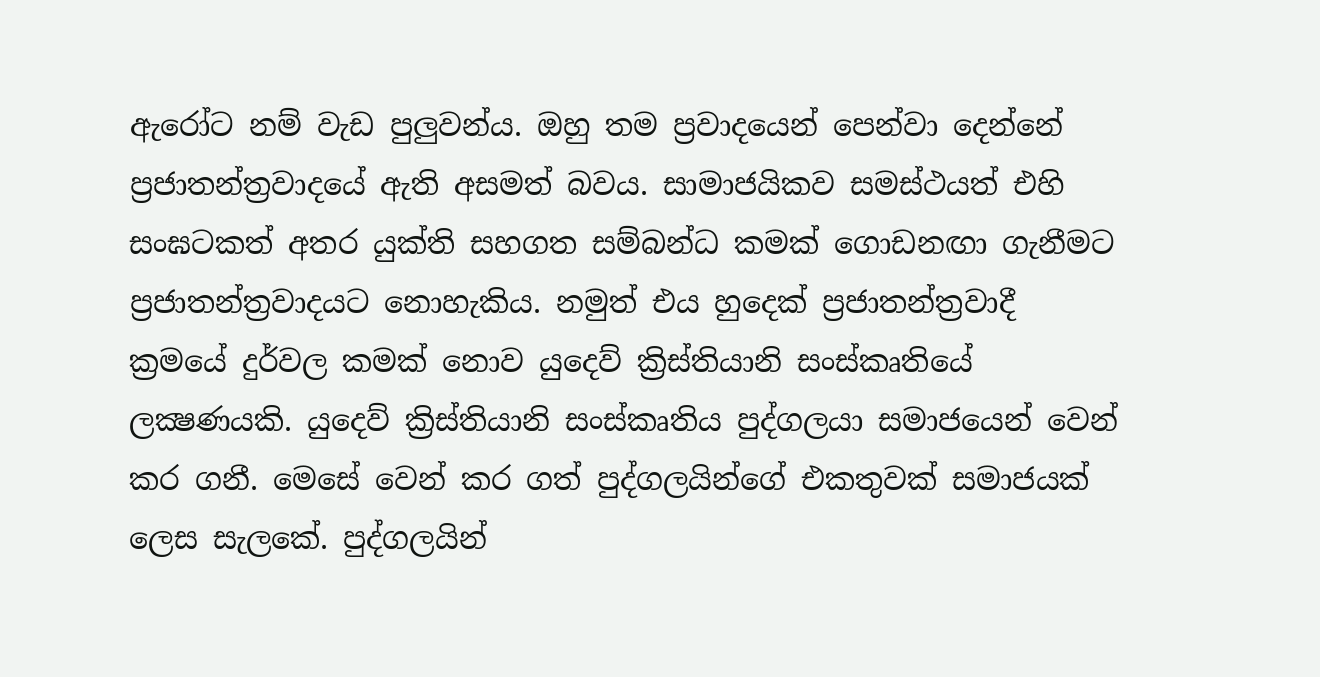ඇරෝට නම් වැඩ පුලුවන්ය. ඔහු තම ප්‍රවාදයෙන් පෙන්වා දෙන්නේ ප්‍රජාතන්ත්‍රවාදයේ ඇති අසමත් බවය. සාමාජයිකව සමස්ථයත් එහි සංඝටකත් අතර යුක්ති සහගත සම්බන්ධ කමක් ගොඩනඟා ගැනීමට ප්‍රජාතන්ත්‍රවාදයට නොහැකිය. නමුත් එය හුදෙක් ප්‍රජාතන්ත්‍රවාදී ක්‍රමයේ දුර්වල කමක් නොව යුදෙව් ක්‍රිස්තියානි සංස්කෘතියේ ලක්‍ෂණයකි. යුදෙව් ක්‍රිස්තියානි සංස්කෘතිය පුද්ගලයා සමාජයෙන් වෙන් කර ගනී. මෙසේ වෙන් කර ගත් පුද්ගලයින්ගේ එකතුවක් සමාජයක් ලෙස සැලකේ. පුද්ගලයින්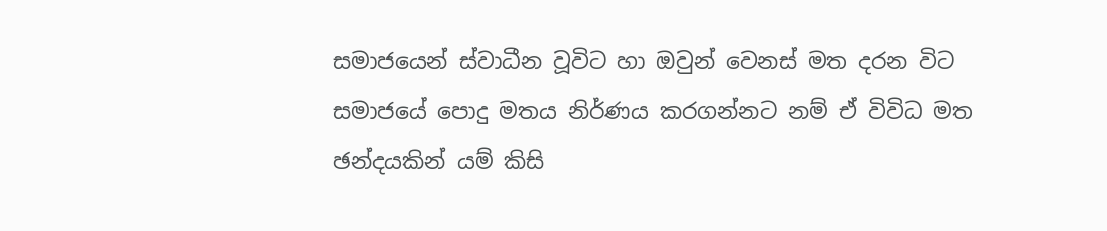සමාජයෙන් ස්වාධීන වූවිට හා ඔවුන් වෙනස් මත දරන විට සමාජයේ පොදු මතය නිර්ණය කරගන්නට නම් ඒ විවිධ මත ඡන්දයකින් යම් කිසි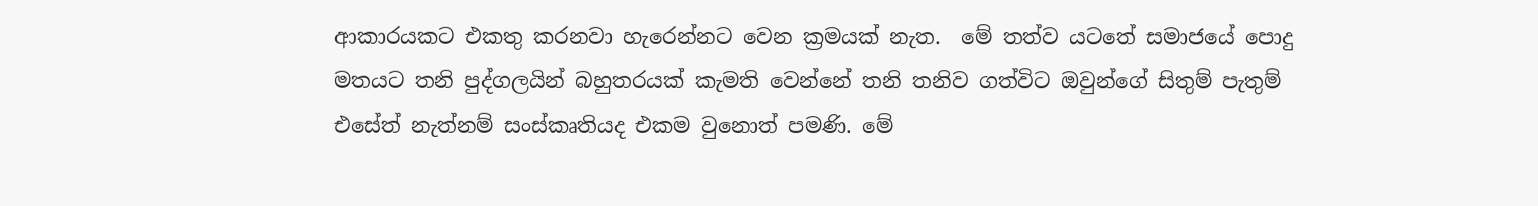ආකාරයකට එකතු කරනවා හැරෙන්නට වෙන ක්‍රමයක් නැත.  මේ තත්ව යටතේ සමාජයේ පොදු මතයට තනි පුද්ගලයින් බහුතරයක් කැමති වෙන්නේ තනි තනිව ගත්විට ඔවුන්ගේ සිතුම් පැතුම් එසේත් නැත්නම් සංස්කෘතියද එකම වුනොත් පමණි. මේ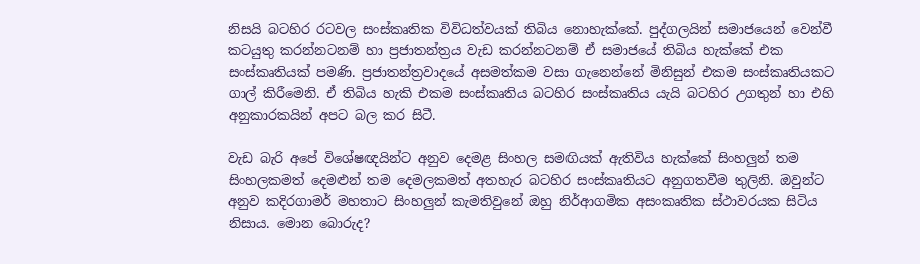නිසයි බටහිර රටවල සංස්කෘතික විවිධත්වයක් තිබිය නොහැක්කේ. පුද්ගලයින් සමාජයෙන් වෙන්වී කටයුතු කරන්නටනම් හා ප්‍රජාතන්ත්‍රය වැඩ කරන්නටනම් ඒ සමාජයේ තිබිය හැක්කේ එක සංස්කෘතියක් පමණි. ප්‍රජාතන්ත්‍රවාදයේ අසමත්කම වසා ගැනෙන්නේ මිනිසුන් එකම සංස්කෘතියකට ගාල් කිරීමෙනි. ඒ තිබිය හැකි එකම සංස්කෘතිය බටහිර සංස්කෘතිය යැයි බටහිර උගතුන් හා එහි අනුකාරකයින් අපට බල කර සිටී.

වැඩ බැරි අපේ විශේෂඥයින්ට අනුව දෙමළ සිංහල සමඟියක් ඇතිවිය හැක්කේ සිංහලුන් තම සිංහලකමත් දෙමළුන් තම දෙමලකමත් අතහැර බටහිර සංස්කෘතියට අනුගතවීම තුලිනි. ඔවුන්ට අනුව කදිරගාමර් මහතාට සිංහලුන් කැමතිවුනේ ඔහු නිර්ආගමික අසංකෘතික ස්ථාවරයක සිටිය නිසාය. මොන බොරුද?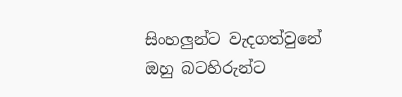සිංහලුන්ට වැදගත්වුනේ ඔහු බටහිරුන්ට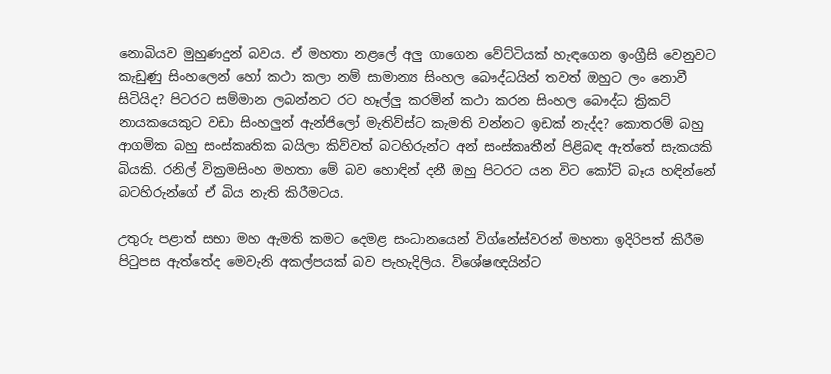නොබියව මුහුණදුන් බවය. ඒ මහතා නළලේ අලු ගාගෙන වේට්ටියක් හැඳගෙන ඉංග්‍රීසි වෙනුවට කැඩුණු සිංහලෙන් හෝ කථා කලා නම් සාමාන්‍ය සිංහල බෞද්ධයින් තවත් ඔහුට ලං නොවී සිටියිද? පිටරට සම්මාන ලබන්නට රට හෑල්ලු කරමින් කථා කරන සිංහල බෞද්ධ ක්‍රිකට් නායකයෙකුට වඩා සිංහලුන් ඇන්ජිලෝ මැතිව්ස්ට කැමති වන්නට ඉඩක් නැද්ද? කොතරම් බහු ආගමික බහු සංස්කෘතික බයිලා කිව්වත් බටහිරුන්ට අන් සංස්කෘතීන් පිළිබඳ ඇත්තේ සැකයකි බියකි. රනිල් වික්‍රමසිංහ මහතා මේ බව හොඳින් දනී ඔහු පිටරට යන විට කෝට් බෑය හඳින්නේ බටහිරුන්ගේ ඒ බිය නැති කිරීමටය.

උතුරු පළාත් සභා මහ ඇමති කමට දෙමළ සංධානයෙන් විග්නේස්වරන් මහතා ඉදිරිපත් කිරීම පිටුපස ඇත්තේද මෙවැනි අකල්පයක් බව පැහැදිලිය. විශේෂඥයින්ට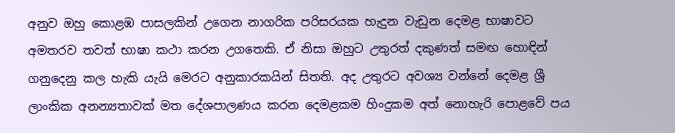අනුව ඔහු කොළඹ පාසලකින් උගෙන නාගරික පරිසරයක හැදුන වැඩුන දෙමළ භාෂාවට අමතරව තවත් භාෂා කථා කරන උගතෙකි. ඒ නිසා ඔහුට උතුරත් දකුණත් සමඟ හොඳින් ගනුදෙනු කල හැකි යැයි මෙරට අනුකාරකයින් සිතති. අද උතුරට අවශ්‍ය වන්නේ දෙමළ ශ්‍රී ලාංකික අනන්‍යතාවක් මත දේශපාලණය කරන දෙමළකම හිංදුකම අත් නොහැරි පොළවේ පය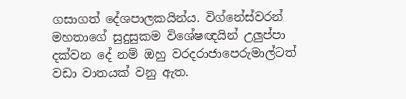ගසාගත් දේශපාලකයින්ය. විග්නේස්වරන් මහතාගේ සුදුසුකම විශේෂඥයින් උලුප්පා දක්වන දේ නම් ඔහු වරදරාජාපෙරුමාල්ටත් වඩා වාතයක් වනු ඇත.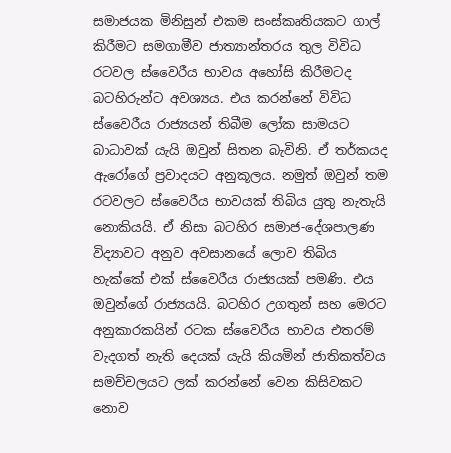සමාජයක මිනිසුන් එකම සංස්කෘතියකට ගාල් කිරීමට සමගාමීව ජාත්‍යාන්තරය තුල විවිධ රටවල ස්වෛරීය භාවය අහෝසි කිරීමටද බටහිරුන්ට අවශ්‍යය. එය කරන්නේ විවිධ ස්වෛරීය රාජ්‍යයන් තිබීම ලෝක සාමයට බාධාවක් යැයි ඔවුන් සිතන බැවිනි. ඒ තර්කයද ඇරෝගේ ප්‍රවාදයට අනුකූලය. නමුත් ඔවුන් තම රටවලට ස්වෛරීය භාවයක් තිබිය යුතු නැතැයි නොකියයි. ඒ නිසා බටහිර සමාජ-දේශපාලණ විද්‍යාවට අනුව අවසානයේ ලොව තිබිය හැක්කේ එක් ස්වෛරීය රාජ්‍යයක් පමණි. එය ඔවුන්ගේ රාජ්‍යයයි. බටහිර උගතුන් සහ මෙරට අනුකාරකයින් රටක ස්වෛරීය භාවය එතරම් වැදගත් නැති දෙයක් යැයි කියමින් ජාතිකත්වය සමච්චලයට ලක් කරන්නේ වෙන කිසිවකට නොව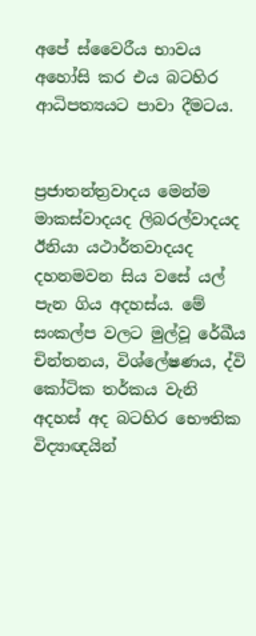අපේ ස්වෛරීය භාවය අහෝසි කර එය බටහිර ආධිපත්‍යයට පාවා දීමටය.


ප්‍රජාතන්ත්‍රවාදය මෙන්ම මාකස්වාදයද ලිබරල්වාදයද ඊනියා යථාර්තවාදයද දහනමවන සිය වසේ යල් පැන ගිය අදහස්ය. මේ සංකල්ප වලට මුල්වූ රේඛීය චින්තනය, විශ්ලේෂණය, ද්වි කෝටික තර්කය වැනි අදහස් අද බටහිර භෞතික විද්‍යාඥයින්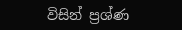විසින් ප්‍රශ්ණ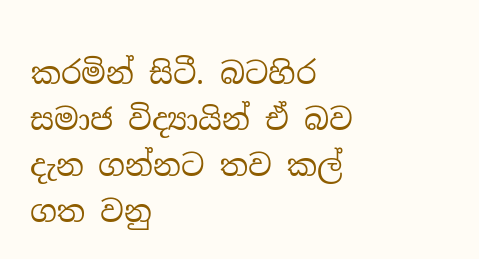කරමින් සිටී. බටහිර සමාජ විද්‍යායින් ඒ බව දැන ගන්නට තව කල් ගත වනු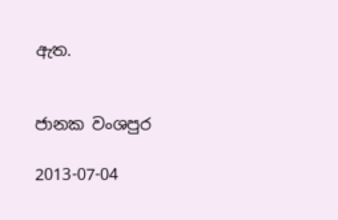ඇත.


ජානක වංශපුර

2013-07-04